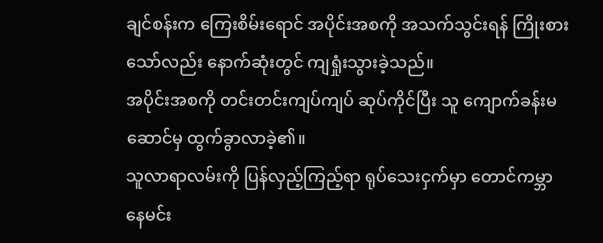ချင်စန်းက ကြေးစိမ်းရောင် အပိုင်းအစကို အသက်သွင်းရန် ကြိုးစားသော်လည်း နောက်ဆုံးတွင် ကျရှုံးသွားခဲ့သည်။
အပိုင်းအစကို တင်းတင်းကျပ်ကျပ် ဆုပ်ကိုင်ပြီး သူ ကျောက်ခန်းမဆောင်မှ ထွက်ခွာလာခဲ့၏။
သူလာရာလမ်းကို ပြန်လှည့်ကြည့်ရာ ရုပ်သေးငှက်မှာ တောင်ကမ္ဘာ နေမင်း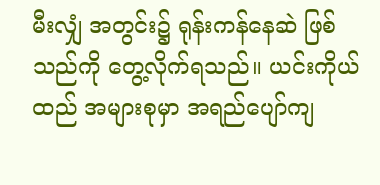မီးလျှံ အတွင်း၌ ရုန်းကန်နေဆဲ ဖြစ်သည်ကို တွေ့လိုက်ရသည်။ ယင်းကိုယ်ထည် အများစုမှာ အရည်ပျော်ကျ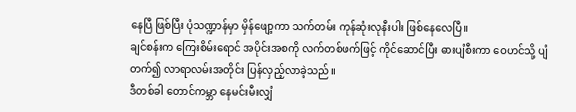နေပြီ ဖြစ်ပြီး ပုံသဏ္ဍာန်မှာ မှိန်ဖျော့ကာ သက်တမ်း ကုန်ဆုံးလုနီးပါး ဖြစ်နေလေပြီ။
ချင်စန်းက ကြေးစိမ်းရောင် အပိုင်းအစကို လက်တစ်ဖက်ဖြင့် ကိုင်ဆောင်ပြီး ဓားပျံစီးကာ ဝေဟင်သို့ ပျံတက်၍ လာရာလမ်းအတိုင်း ပြန်လှည့်လာခဲ့သည်။
ဒီတစ်ခါ တောင်ကမ္ဘာ နေမင်းမီးလျှံ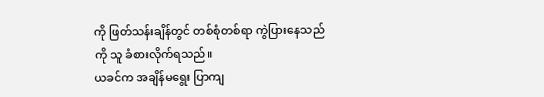ကို ဖြတ်သန်းချိန်တွင် တစ်စုံတစ်ရာ ကွဲပြားနေသည်ကို သူ ခံစားလိုက်ရသည်။
ယခင်က အချိန်မရွေး ပြာကျ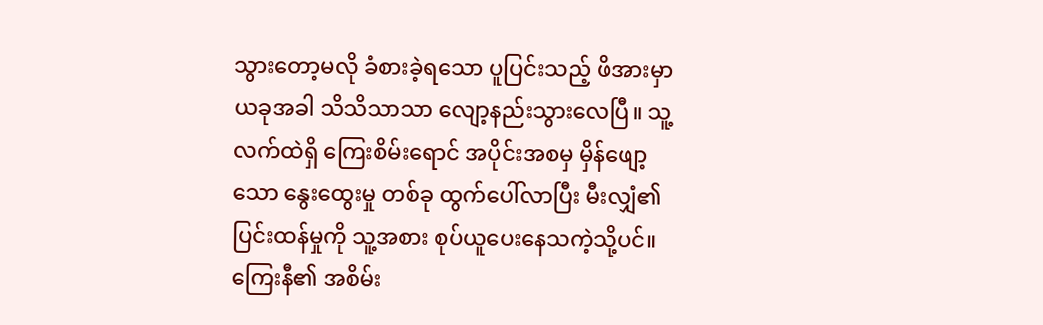သွားတော့မလို ခံစားခဲ့ရသော ပူပြင်းသည့် ဖိအားမှာ ယခုအခါ သိသိသာသာ လျော့နည်းသွားလေပြီ။ သူ့လက်ထဲရှိ ကြေးစိမ်းရောင် အပိုင်းအစမှ မှိန်ဖျော့သော နွေးထွေးမှု တစ်ခု ထွက်ပေါ်လာပြီး မီးလျှံ၏ ပြင်းထန်မှုကို သူ့အစား စုပ်ယူပေးနေသကဲ့သို့ပင်။
ကြေးနီ၏ အစိမ်း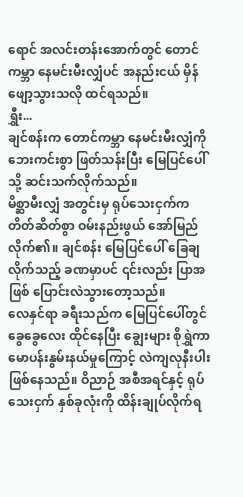ရောင် အလင်းတန်းအောက်တွင် တောင်ကမ္ဘာ နေမင်းမီးလျှံပင် အနည်းငယ် မှိန်ဖျော့သွားသလို ထင်ရသည်။
ရွှီး...
ချင်စန်းက တောင်ကမ္ဘာ နေမင်းမီးလျှံကို ဘေးကင်းစွာ ဖြတ်သန်းပြီး မြေပြင်ပေါ်သို့ ဆင်းသက်လိုက်သည်။
မိစ္ဆာမီးလျှံ အတွင်းမှ ရုပ်သေးငှက်က တိတ်ဆိတ်စွာ ဝမ်းနည်းဖွယ် အော်မြည်လိုက်၏။ ချင်စန်း မြေပြင်ပေါ် ခြေချလိုက်သည့် ခဏမှာပင် ၎င်းလည်း ပြာအဖြစ် ပြောင်းလဲသွားတော့သည်။
လေနှင်ရာ ခရီးသည်က မြေပြင်ပေါ်တွင် ခွေခွေလေး ထိုင်နေပြီး ချွေးများ စိုရွှဲကာ မောပန်းနွမ်းနယ်မှုကြောင့် လဲကျလုနီးပါး ဖြစ်နေသည်။ ဝိညာဉ် အစီအရင်နှင့် ရုပ်သေးငှက် နှစ်ခုလုံးကို ထိန်းချုပ်လိုက်ရ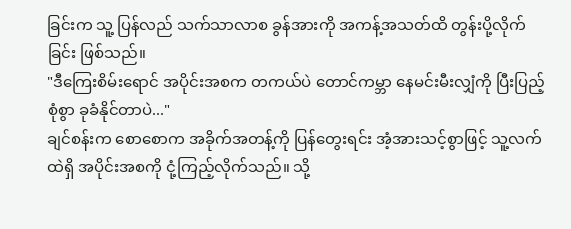ခြင်းက သူ့ ပြန်လည် သက်သာလာစ ခွန်အားကို အကန့်အသတ်ထိ တွန်းပို့လိုက်ခြင်း ဖြစ်သည်။
"ဒီကြေးစိမ်းရောင် အပိုင်းအစက တကယ်ပဲ တောင်ကမ္ဘာ နေမင်းမီးလျှံကို ပြီးပြည့်စုံစွာ ခုခံနိုင်တာပဲ..."
ချင်စန်းက စောစောက အခိုက်အတန့်ကို ပြန်တွေးရင်း အံ့အားသင့်စွာဖြင့် သူ့လက်ထဲရှိ အပိုင်းအစကို ငုံ့ကြည့်လိုက်သည်။ သို့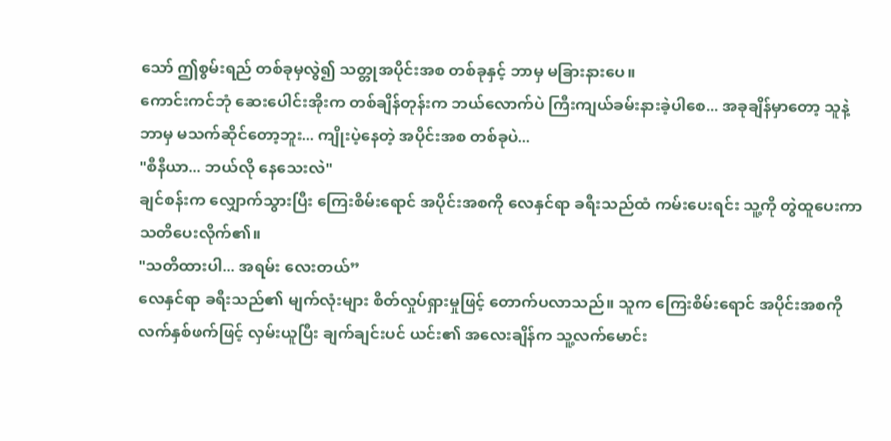သော် ဤစွမ်းရည် တစ်ခုမှလွဲ၍ သတ္တုအပိုင်းအစ တစ်ခုနှင့် ဘာမှ မခြားနားပေ။
ကောင်းကင်ဘုံ ဆေးပေါင်းအိုးက တစ်ချိန်တုန်းက ဘယ်လောက်ပဲ ကြီးကျယ်ခမ်းနားခဲ့ပါစေ... အခုချိန်မှာတော့ သူနဲ့ ဘာမှ မသက်ဆိုင်တော့ဘူး... ကျိုးပဲ့နေတဲ့ အပိုင်းအစ တစ်ခုပဲ...
"စီနီယာ... ဘယ်လို နေသေးလဲ"
ချင်စန်းက လျှောက်သွားပြီး ကြေးစိမ်းရောင် အပိုင်းအစကို လေနှင်ရာ ခရီးသည်ထံ ကမ်းပေးရင်း သူ့ကို တွဲထူပေးကာ သတိပေးလိုက်၏။
"သတိထားပါ... အရမ်း လေးတယ်”
လေနှင်ရာ ခရီးသည်၏ မျက်လုံးများ စိတ်လှုပ်ရှားမှုဖြင့် တောက်ပလာသည်။ သူက ကြေးစိမ်းရောင် အပိုင်းအစကို လက်နှစ်ဖက်ဖြင့် လှမ်းယူပြီး ချက်ချင်းပင် ယင်း၏ အလေးချိန်က သူ့လက်မောင်း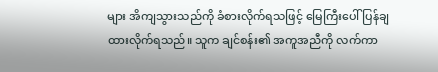များ အိကျသွားသည်ကို ခံစားလိုက်ရသဖြင့် မြေကြီးပေါ် ပြန်ချထားလိုက်ရသည်။ သူက ချင်စန်း၏ အကူအညီကို လက်ကာ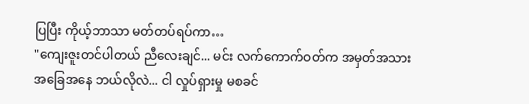ပြပြီး ကိုယ့်ဘာသာ မတ်တပ်ရပ်ကာ…
"ကျေးဇူးတင်ပါတယ် ညီလေးချင်... မင်း လက်ကောက်ဝတ်က အမှတ်အသား အခြေအနေ ဘယ်လိုလဲ... ငါ လှုပ်ရှားမှု မစခင်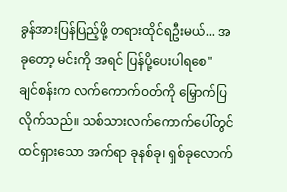ခွန်အားပြန်ပြည့်ဖို့ တရားထိုင်ရဦးမယ်... အခုတော့ မင်းကို အရင် ပြန်ပို့ပေးပါရစေ"
ချင်စန်းက လက်ကောက်ဝတ်ကို မြှောက်ပြလိုက်သည်။ သစ်သားလက်ကောက်ပေါ်တွင် ထင်ရှားသော အက်ရာ ခုနစ်ခု၊ ရှစ်ခုလောက်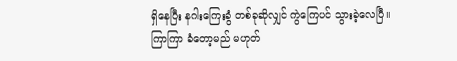ရှိနေပြီး နဂါးကြေးခွံ တစ်ခုဆိုလျှင် ကွဲကြေပင် သွားခဲ့လေပြီ။
ကြာကြာ ခံတော့မည် မဟုတ်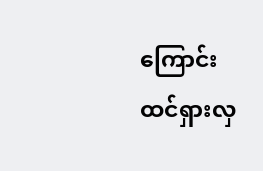ကြောင်း ထင်ရှားလှ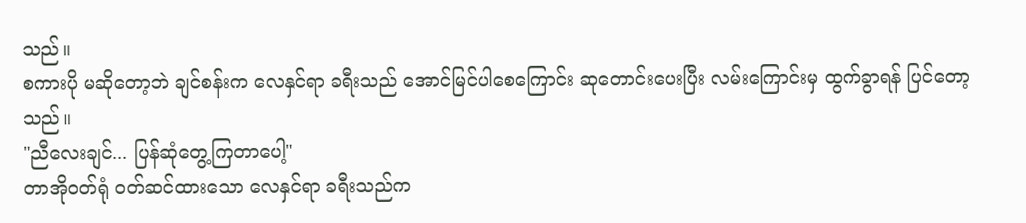သည်။
စကားပို မဆိုတော့ဘဲ ချင်စန်းက လေနှင်ရာ ခရီးသည် အောင်မြင်ပါစေကြောင်း ဆုတောင်းပေးပြီး လမ်းကြောင်းမှ ထွက်ခွာရန် ပြင်တော့သည်။
"ညီလေးချင်... ပြန်ဆုံတွေ့ကြတာပေါ့"
တာအိုဝတ်ရုံ ဝတ်ဆင်ထားသော လေနှင်ရာ ခရီးသည်က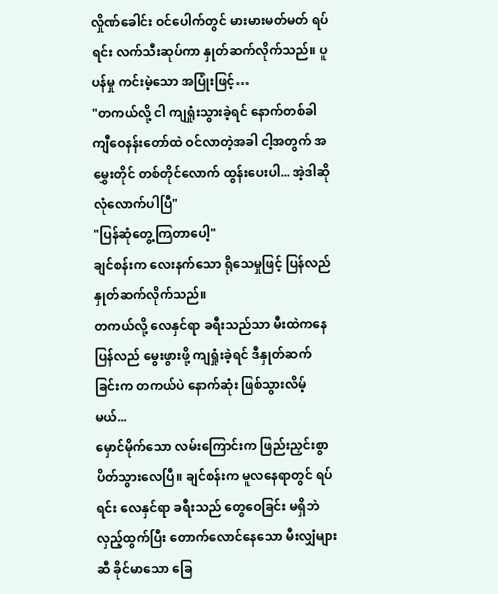လှိုဏ်ခေါင်း ဝင်ပေါက်တွင် မားမားမတ်မတ် ရပ်ရင်း လက်သီးဆုပ်ကာ နှုတ်ဆက်လိုက်သည်။ ပူပန်မှု ကင်းမဲ့သော အပြုံးဖြင့်…
"တကယ်လို့ ငါ ကျရှုံးသွားခဲ့ရင် နောက်တစ်ခါ ကျီဝေနန်းတော်ထဲ ဝင်လာတဲ့အခါ ငါ့အတွက် အမွှေးတိုင် တစ်တိုင်လောက် ထွန်းပေးပါ... အဲ့ဒါဆို လုံလောက်ပါပြီ"
"ပြန်ဆုံတွေ့ကြတာပေါ့"
ချင်စန်းက လေးနက်သော ရိုသေမှုဖြင့် ပြန်လည် နှုတ်ဆက်လိုက်သည်။
တကယ်လို့ လေနှင်ရာ ခရီးသည်သာ မီးထဲကနေ ပြန်လည် မွေးဖွားဖို့ ကျရှုံးခဲ့ရင် ဒီနှုတ်ဆက်ခြင်းက တကယ်ပဲ နောက်ဆုံး ဖြစ်သွားလိမ့်မယ်...
မှောင်မိုက်သော လမ်းကြောင်းက ဖြည်းညှင်းစွာ ပိတ်သွားလေပြီ။ ချင်စန်းက မူလနေရာတွင် ရပ်ရင်း လေနှင်ရာ ခရီးသည် တွေဝေခြင်း မရှိဘဲ လှည့်ထွက်ပြီး တောက်လောင်နေသော မီးလျှံများဆီ ခိုင်မာသော ခြေ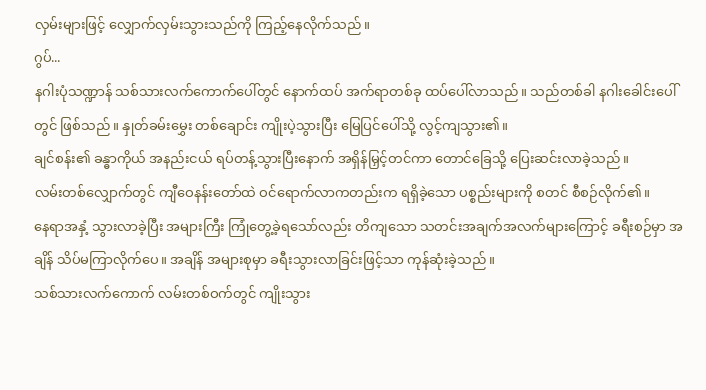လှမ်းများဖြင့် လျှောက်လှမ်းသွားသည်ကို ကြည့်နေလိုက်သည်။
ဂွပ်...
နဂါးပုံသဏ္ဍာန် သစ်သားလက်ကောက်ပေါ်တွင် နောက်ထပ် အက်ရာတစ်ခု ထပ်ပေါ်လာသည်။ သည်တစ်ခါ နဂါးခေါင်းပေါ်တွင် ဖြစ်သည်။ နှုတ်ခမ်းမွှေး တစ်ချောင်း ကျိုးပဲ့သွားပြီး မြေပြင်ပေါ်သို့ လွင့်ကျသွား၏။
ချင်စန်း၏ ခန္ဓာကိုယ် အနည်းငယ် ရပ်တန့်သွားပြီးနောက် အရှိန်မြှင့်တင်ကာ တောင်ခြေသို့ ပြေးဆင်းလာခဲ့သည်။
လမ်းတစ်လျှောက်တွင် ကျီဝေနန်းတော်ထဲ ဝင်ရောက်လာကတည်းက ရရှိခဲ့သော ပစ္စည်းများကို စတင် စီစဉ်လိုက်၏။
နေရာအနှံ့ သွားလာခဲ့ပြီး အများကြီး ကြုံတွေ့ခဲ့ရသော်လည်း တိကျသော သတင်းအချက်အလက်များကြောင့် ခရီးစဉ်မှာ အချိန် သိပ်မကြာလိုက်ပေ။ အချိန် အများစုမှာ ခရီးသွားလာခြင်းဖြင့်သာ ကုန်ဆုံးခဲ့သည်။
သစ်သားလက်ကောက် လမ်းတစ်ဝက်တွင် ကျိုးသွား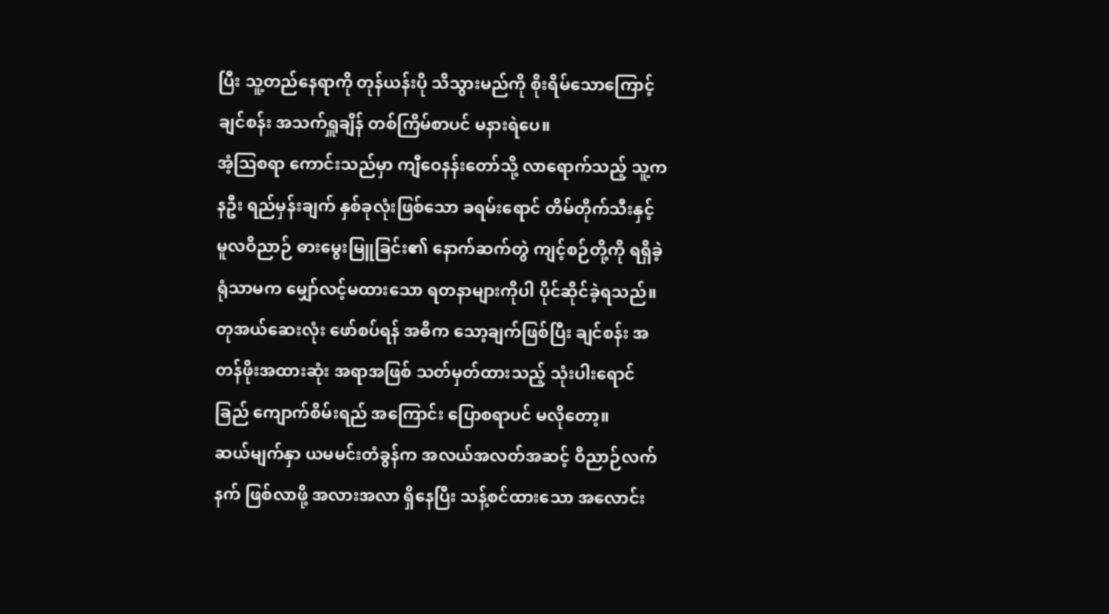ပြီး သူ့တည်နေရာကို တုန်ယန်းပို သိသွားမည်ကို စိုးရိမ်သောကြောင့် ချင်စန်း အသက်ရှူချိန် တစ်ကြိမ်စာပင် မနားရဲပေ။
အံ့ဩစရာ ကောင်းသည်မှာ ကျီဝေနန်းတော်သို့ လာရောက်သည့် သူ့ကနဦး ရည်မှန်းချက် နှစ်ခုလုံးဖြစ်သော ခရမ်းရောင် တိမ်တိုက်သီးနှင့် မူလဝိညာဉ် ဓားမွေးမြူခြင်း၏ နောက်ဆက်တွဲ ကျင့်စဉ်တို့ကို ရရှိခဲ့ရုံသာမက မျှော်လင့်မထားသော ရတနာများကိုပါ ပိုင်ဆိုင်ခဲ့ရသည်။
တုအယ်ဆေးလုံး ဖော်စပ်ရန် အဓိက သော့ချက်ဖြစ်ပြီး ချင်စန်း အတန်ဖိုးအထားဆုံး အရာအဖြစ် သတ်မှတ်ထားသည့် သုံးပါးရောင်ခြည် ကျောက်စိမ်းရည် အကြောင်း ပြောစရာပင် မလိုတော့။
ဆယ်မျက်နှာ ယမမင်းတံခွန်က အလယ်အလတ်အဆင့် ဝိညာဉ်လက်နက် ဖြစ်လာဖို့ အလားအလာ ရှိနေပြီး သန့်စင်ထားသော အလောင်း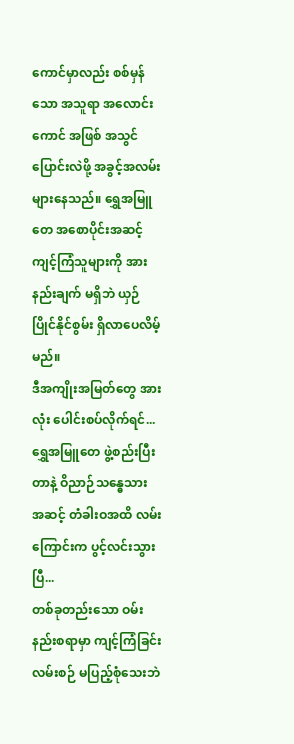ကောင်မှာလည်း စစ်မှန်သော အသူရာ အလောင်းကောင် အဖြစ် အသွင်ပြောင်းလဲဖို့ အခွင့်အလမ်း များနေသည်။ ရွှေအမြူတေ အစောပိုင်းအဆင့် ကျင့်ကြံသူများကို အားနည်းချက် မရှိဘဲ ယှဉ်ပြိုင်နိုင်စွမ်း ရှိလာပေလိမ့်မည်။
ဒီအကျိုးအမြတ်တွေ အားလုံး ပေါင်းစပ်လိုက်ရင်... ရွှေအမြူတေ ဖွဲ့စည်းပြီးတာနဲ့ ဝိညာဉ်သန္ဓေသား အဆင့် တံခါးဝအထိ လမ်းကြောင်းက ပွင့်လင်းသွားပြီ...
တစ်ခုတည်းသော ဝမ်းနည်းစရာမှာ ကျင့်ကြံခြင်း လမ်းစဉ် မပြည့်စုံသေးဘဲ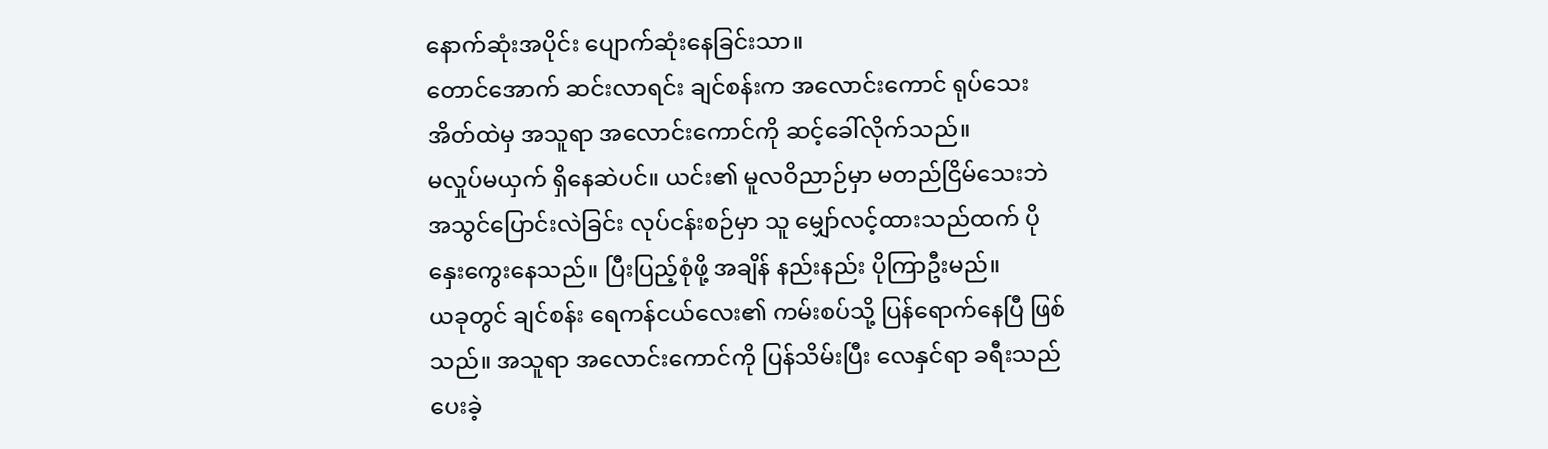နောက်ဆုံးအပိုင်း ပျောက်ဆုံးနေခြင်းသာ။
တောင်အောက် ဆင်းလာရင်း ချင်စန်းက အလောင်းကောင် ရုပ်သေးအိတ်ထဲမှ အသူရာ အလောင်းကောင်ကို ဆင့်ခေါ်လိုက်သည်။
မလှုပ်မယှက် ရှိနေဆဲပင်။ ယင်း၏ မူလဝိညာဉ်မှာ မတည်ငြိမ်သေးဘဲ အသွင်ပြောင်းလဲခြင်း လုပ်ငန်းစဉ်မှာ သူ မျှော်လင့်ထားသည်ထက် ပိုနှေးကွေးနေသည်။ ပြီးပြည့်စုံဖို့ အချိန် နည်းနည်း ပိုကြာဦးမည်။
ယခုတွင် ချင်စန်း ရေကန်ငယ်လေး၏ ကမ်းစပ်သို့ ပြန်ရောက်နေပြီ ဖြစ်သည်။ အသူရာ အလောင်းကောင်ကို ပြန်သိမ်းပြီး လေနှင်ရာ ခရီးသည် ပေးခဲ့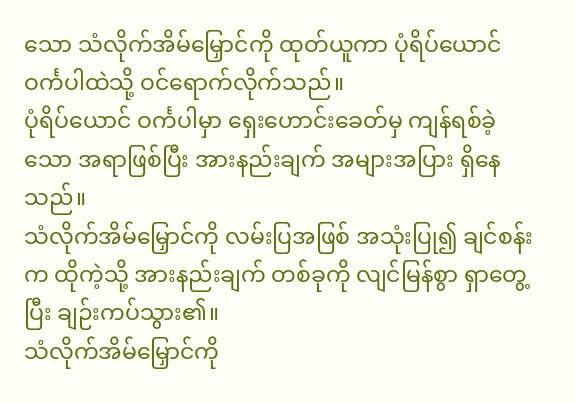သော သံလိုက်အိမ်မြှောင်ကို ထုတ်ယူကာ ပုံရိပ်ယောင် ဝင်္ကပါထဲသို့ ဝင်ရောက်လိုက်သည်။
ပုံရိပ်ယောင် ဝင်္ကပါမှာ ရှေးဟောင်းခေတ်မှ ကျန်ရစ်ခဲ့သော အရာဖြစ်ပြီး အားနည်းချက် အများအပြား ရှိနေသည်။
သံလိုက်အိမ်မြှောင်ကို လမ်းပြအဖြစ် အသုံးပြု၍ ချင်စန်းက ထိုကဲ့သို့ အားနည်းချက် တစ်ခုကို လျင်မြန်စွာ ရှာတွေ့ပြီး ချဉ်းကပ်သွား၏။
သံလိုက်အိမ်မြှောင်ကို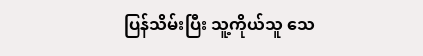ပြန်သိမ်းပြီး သူ့ကိုယ်သူ သေ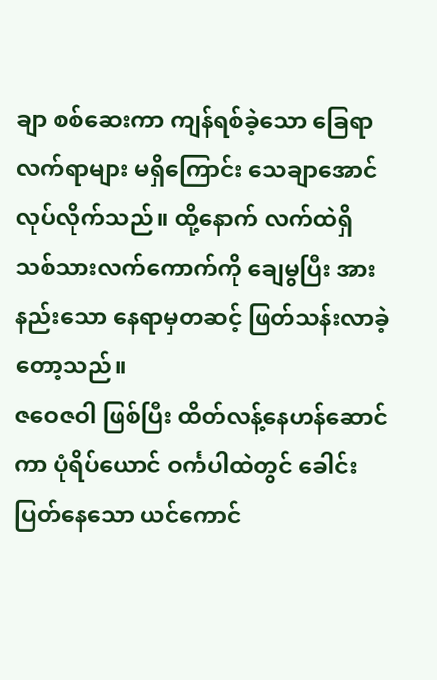ချာ စစ်ဆေးကာ ကျန်ရစ်ခဲ့သော ခြေရာလက်ရာများ မရှိကြောင်း သေချာအောင် လုပ်လိုက်သည်။ ထို့နောက် လက်ထဲရှိ သစ်သားလက်ကောက်ကို ချေမွပြီး အားနည်းသော နေရာမှတဆင့် ဖြတ်သန်းလာခဲ့တော့သည်။
ဇဝေဇဝါ ဖြစ်ပြီး ထိတ်လန့်နေဟန်ဆောင်ကာ ပုံရိပ်ယောင် ဝင်္ကပါထဲတွင် ခေါင်းပြတ်နေသော ယင်ကောင်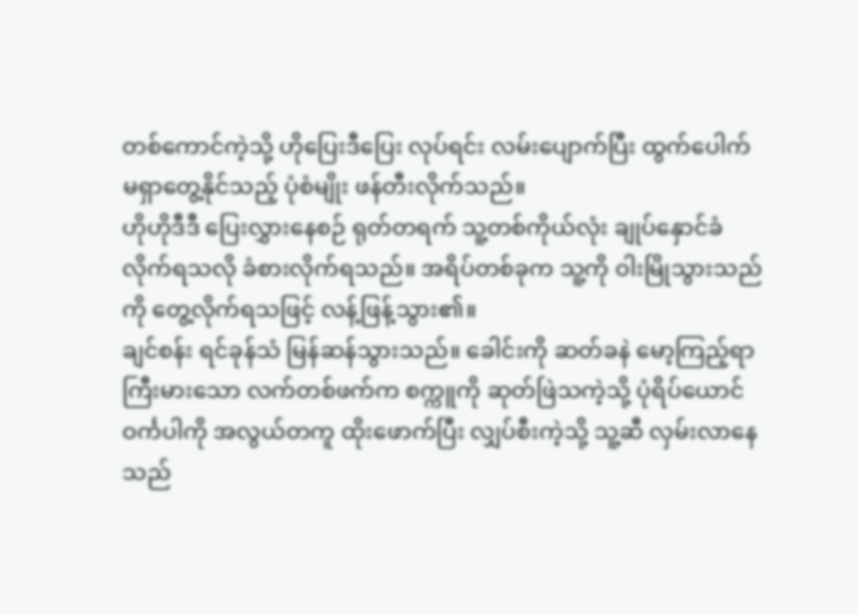တစ်ကောင်ကဲ့သို့ ဟိုပြေးဒီပြေး လုပ်ရင်း လမ်းပျောက်ပြီး ထွက်ပေါက် မရှာတွေ့နိုင်သည့် ပုံစံမျိုး ဖန်တီးလိုက်သည်။
ဟိုဟိုဒီဒီ ပြေးလွှားနေစဉ် ရုတ်တရက် သူ့တစ်ကိုယ်လုံး ချုပ်နှောင်ခံလိုက်ရသလို ခံစားလိုက်ရသည်။ အရိပ်တစ်ခုက သူ့ကို ဝါးမြိုသွားသည်ကို တွေ့လိုက်ရသဖြင့် လန့်ဖြန့်သွား၏။
ချင်စန်း ရင်ခုန်သံ မြန်ဆန်သွားသည်။ ခေါင်းကို ဆတ်ခနဲ မော့ကြည့်ရာ ကြီးမားသော လက်တစ်ဖက်က စက္ကူကို ဆုတ်ဖြဲသကဲ့သို့ ပုံရိပ်ယောင် ဝင်္ကပါကို အလွယ်တကူ ထိုးဖောက်ပြီး လျှပ်စီးကဲ့သို့ သူ့ဆီ လှမ်းလာနေသည်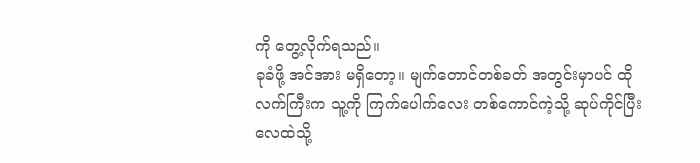ကို တွေ့လိုက်ရသည်။
ခုခံဖို့ အင်အား မရှိတော့။ မျက်တောင်တစ်ခတ် အတွင်းမှာပင် ထိုလက်ကြီးက သူ့ကို ကြက်ပေါက်လေး တစ်ကောင်ကဲ့သို့ ဆုပ်ကိုင်ပြီး လေထဲသို့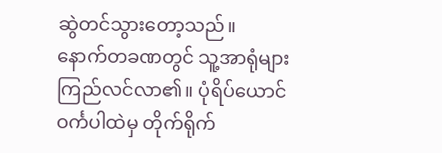ဆွဲတင်သွားတော့သည်။
နောက်တခဏတွင် သူ့အာရုံများ ကြည်လင်လာ၏။ ပုံရိပ်ယောင် ဝင်္ကပါထဲမှ တိုက်ရိုက်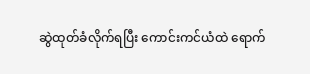ဆွဲထုတ်ခံလိုက်ရပြီး ကောင်းကင်ယံထဲ ရောက်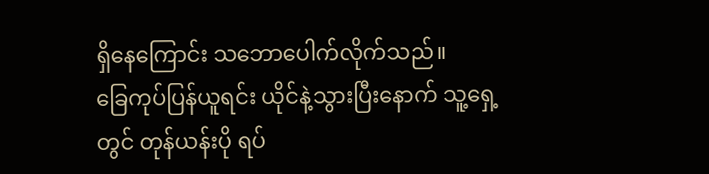ရှိနေကြောင်း သဘောပေါက်လိုက်သည်။
ခြေကုပ်ပြန်ယူရင်း ယိုင်နဲ့သွားပြီးနောက် သူ့ရှေ့တွင် တုန်ယန်းပို ရပ်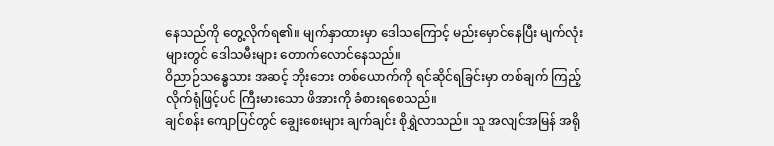နေသည်ကို တွေ့လိုက်ရ၏။ မျက်နှာထားမှာ ဒေါသကြောင့် မည်းမှောင်နေပြီး မျက်လုံးများတွင် ဒေါသမီးများ တောက်လောင်နေသည်။
ဝိညာဉ်သန္ဓေသား အဆင့် ဘိုးဘေး တစ်ယောက်ကို ရင်ဆိုင်ရခြင်းမှာ တစ်ချက် ကြည့်လိုက်ရုံဖြင့်ပင် ကြီးမားသော ဖိအားကို ခံစားရစေသည်။
ချင်စန်း ကျောပြင်တွင် ချွေးစေးများ ချက်ချင်း စိုရွှဲလာသည်။ သူ အလျင်အမြန် အရို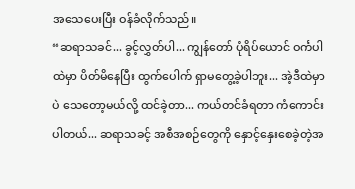အသေပေးပြီး ဝန်ခံလိုက်သည်။
“ဆရာသခင်... ခွင့်လွှတ်ပါ... ကျွန်တော် ပုံရိပ်ယောင် ဝင်္ကပါထဲမှာ ပိတ်မိနေပြီး ထွက်ပေါက် ရှာမတွေ့ခဲ့ပါဘူး... အဲ့ဒီထဲမှာပဲ သေတော့မယ်လို့ ထင်ခဲ့တာ... ကယ်တင်ခံရတာ ကံကောင်းပါတယ်... ဆရာသခင့် အစီအစဉ်တွေကို နှောင့်နှေးစေခဲ့တဲ့အ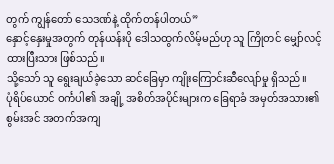တွက် ကျွန်တော် သေဒဏ်နဲ့ ထိုက်တန်ပါတယ်”
နှောင့်နှေးမှုအတွက် တုန်ယန်းပို ဒေါသထွက်လိမ့်မည်ဟု သူ ကြိုတင် မျှော်လင့်ထားပြီးသား ဖြစ်သည်။
သို့သော် သူ ရွေးချယ်ခဲ့သော ဆင်ခြေမှာ ကျိုးကြောင်းဆီလျော်မှု ရှိသည်။
ပုံရိပ်ယောင် ဝင်္ကပါ၏ အချို့ အစိတ်အပိုင်းများက ခြေရာခံ အမှတ်အသား၏ စွမ်းအင် အတက်အကျ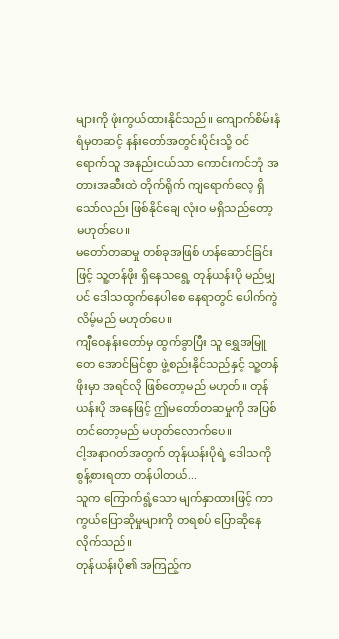များကို ဖုံးကွယ်ထားနိုင်သည်။ ကျောက်စိမ်းနံရံမှတဆင့် နန်းတော်အတွင်းပိုင်းသို့ ဝင်ရောက်သူ အနည်းငယ်သာ ကောင်းကင်ဘုံ အတားအဆီးထဲ တိုက်ရိုက် ကျရောက်လေ့ ရှိသော်လည်း ဖြစ်နိုင်ချေ လုံးဝ မရှိသည်တော့ မဟုတ်ပေ။
မတော်တဆမှု တစ်ခုအဖြစ် ဟန်ဆောင်ခြင်းဖြင့် သူ့တန်ဖိုး ရှိနေသရွေ့ တုန်ယန်းပို မည်မျှပင် ဒေါသထွက်နေပါစေ နေရာတွင် ပေါက်ကွဲလိမ့်မည် မဟုတ်ပေ။
ကျီဝေနန်းတော်မှ ထွက်ခွာပြီး သူ ရွှေအမြူတေ အောင်မြင်စွာ ဖွဲ့စည်းနိုင်သည်နှင့် သူ့တန်ဖိုးမှာ အရင်လို ဖြစ်တော့မည် မဟုတ်။ တုန်ယန်းပို အနေဖြင့် ဤမတော်တဆမှုကို အပြစ်တင်တော့မည် မဟုတ်လောက်ပေ။
ငါ့အနာဂတ်အတွက် တုန်ယန်းပိုရဲ့ ဒေါသကို စွန့်စားရတာ တန်ပါတယ်...
သူက ကြောက်ရွံ့သော မျက်နှာထားဖြင့် ကာကွယ်ပြောဆိုမှုများကို တရစပ် ပြောဆိုနေလိုက်သည်။
တုန်ယန်းပို၏ အကြည့်က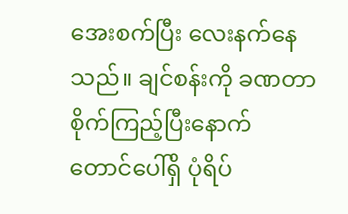အေးစက်ပြီး လေးနက်နေသည်။ ချင်စန်းကို ခဏတာ စိုက်ကြည့်ပြီးနောက် တောင်ပေါ်ရှိ ပုံရိပ်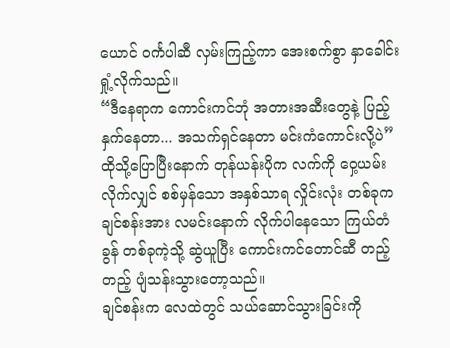ယောင် ဝင်္ကပါဆီ လှမ်းကြည့်ကာ အေးစက်စွာ နှာခေါင်းရှုံ့လိုက်သည်။
“ဒီနေရာက ကောင်းကင်ဘုံ အတားအဆီးတွေနဲ့ ပြည့်နှက်နေတာ... အသက်ရှင်နေတာ မင်းကံကောင်းလို့ပဲ”
ထိုသို့ပြောပြီးနောက် တုန်ယန်းပိုက လက်ကို ဝှေ့ယမ်းလိုက်လျှင် စစ်မှန်သော အနှစ်သာရ လှိုင်းလုံး တစ်ခုက ချင်စန်းအား လမင်းနောက် လိုက်ပါနေသော ကြယ်တံခွန် တစ်ခုကဲ့သို့ ဆွဲယူပြီး ကောင်းကင်တောင်ဆီ တည့်တည့် ပျံသန်းသွားတော့သည်။
ချင်စန်းက လေထဲတွင် သယ်ဆောင်သွားခြင်းကို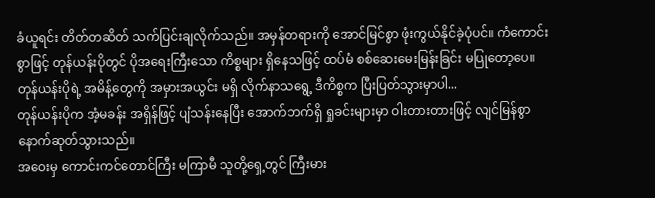ခံယူရင်း တိတ်တဆိတ် သက်ပြင်းချလိုက်သည်။ အမှန်တရားကို အောင်မြင်စွာ ဖုံးကွယ်နိုင်ခဲ့ပုံပင်။ ကံကောင်းစွာဖြင့် တုန်ယန်းပိုတွင် ပိုအရေးကြီးသော ကိစ္စများ ရှိနေသဖြင့် ထပ်မံ စစ်ဆေးမေးမြန်းခြင်း မပြုတော့ပေ။
တုန်ယန်းပိုရဲ့ အမိန့်တွေကို အမှားအယွင်း မရှိ လိုက်နာသရွေ့ ဒီကိစ္စက ပြီးပြတ်သွားမှာပါ...
တုန်ယန်းပိုက အံ့မခန်း အရှိန်ဖြင့် ပျံသန်းနေပြီး အောက်ဘက်ရှိ ရှုခင်းများမှာ ဝါးတားတားဖြင့် လျင်မြန်စွာ နောက်ဆုတ်သွားသည်။
အဝေးမှ ကောင်းကင်တောင်ကြီး မကြာမီ သူတို့ရှေ့တွင် ကြီးမား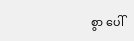စွာ ပေါ်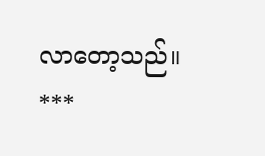လာတော့သည်။
***